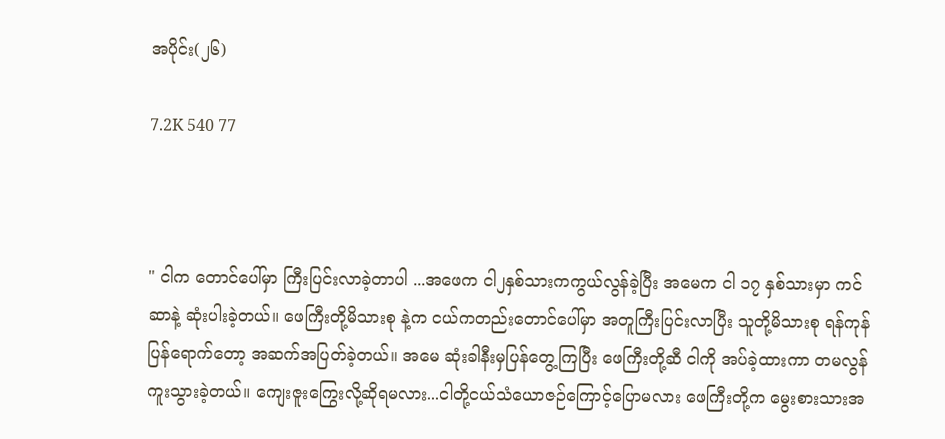အပိုင်း(၂၆)

7.2K 540 77



" ငါက တောင်ပေါ်မှာ ကြီးပြင်းလာခဲ့တာပါ ...အဖေက ငါ၂နှစ်သားကကွယ်လွန်ခဲ့ပြီး အမေက ငါ ၁၇ နှစ်သားမှာ ကင်ဆာနဲ့ ဆုံးပါးခဲ့တယ်။ ဖေကြီးတို့မိသားစု နဲ့က ငယ်ကတည်းတောင်ပေါ်မှာ အတူကြီးပြင်းလာပြီး သူတို့မိသားစု ရန်ကုန်ပြန်ရောက်တော့ အဆက်အပြတ်ခဲ့တယ်။ အမေ ဆုံးခါနီးမှပြန်တွေ့ကြပြီး ဖေကြီးတို့ဆီ ငါကို အပ်ခဲ့ထားကာ တမလွန်ကူးသွားခဲ့တယ်။ ကျေးဇူးကြွေးလို့ဆိုရမလား...ငါတို့ငယ်သံယောဇဉ်ကြောင့်ပြောမလား ဖေကြီးတို့က မွေးစားသားအ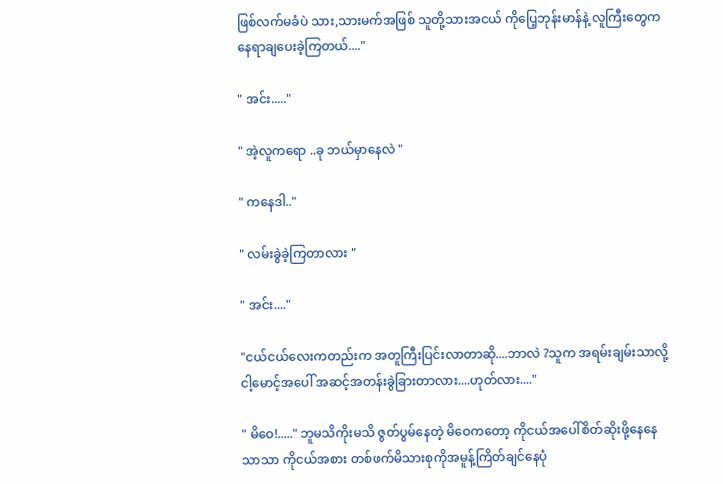ဖြစ်လက်မခံပဲ သား,သားမက်အဖြစ် သူတို့သားအငယ် ကိုပြေ့ဘုန်းမာန်နဲ့ လူကြီးတွေကနေရာချပေးခဲ့ကြတယ်...."

" အင်း....."

" အဲ့လူကရော ..ခု ဘယ်မှာနေလဲ "

" ကနေဒါ.."

" လမ်းခွဲခဲ့ကြတာလား "

" အင်း...."

"ငယ်ငယ်လေးကတည်းက အတူကြီးပြင်းလာတာဆို....ဘာလဲ ?သူက အရမ်းချမ်းသာလို့ ငါ့မောင့်အပေါ် အဆင့်အတန်းခွဲခြားတာလား....ဟုတ်လား...."

" မိဝေ!....." ဘူမသိကိုးမသိ ဇွတ်ပွမ်နေတဲ့ မိဝေကတော့ ကိုငယ်အပေါ်စိတ်ဆိုးဖို့နေနေသာသာ ကိုငယ်အစား တစ်ဖက်မိသားစုကိုအမူန့်ကြိတ်ချင်နေပုံ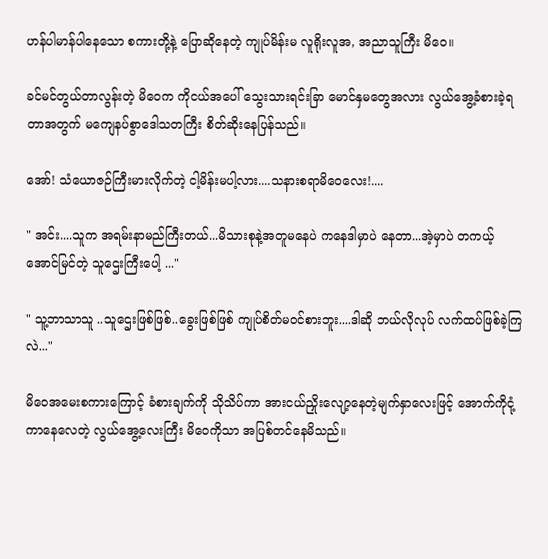ဟန်ပါမာန်ပါနေသော စကားတို့နဲ့ ပြောဆိုနေတဲ့ ကျုပ်မိန်းမ လူရိုးလူအ, အညာသူကြီး မိဝေ။

ခင်မင်တွယ်တာလွန်းတဲ့ မိဝေက ကိုငယ်အပေါ် သွေးသားရင်းခြာ မောင်နှမတွေအလား လွယ်အွေ့ခံစားခဲ့ရတာအတွက် မကျေနပ်စွာဒေါသတကြီး စိတ်ဆိုးနေပြန်သည်။

အော်! သံယောဇဉ်ကြီးမားလိုက်တဲ့ ငါ့မိန်းမပါ့လား....သနားစရာမိဝေလေး!....

" အင်း....သူက အရမ်းနာမည်ကြီးတယ်...မိသားစုနဲ့အတူမနေပဲ ကနေဒါမှာပဲ နေတာ...အဲ့မှာပဲ တကယ့်အောင်မြင်တဲ့ သူဌေးကြီးပေါ့ ..."

" သူ့ဘာသာသူ ..သူဌေးဖြစ်ဖြစ်..ခွေးဖြစ်ဖြစ် ကျုပ်စိတ်မဝင်စားဘူး....ဒါဆို ဘယ်လိုလုပ် လက်ထပ်ဖြစ်ခဲ့ကြလဲ..."

မိဝေအမေးစကားကြောင့် ခံစားချက်ကို သိုသိပ်ကာ အားငယ်ညှိုးလျော့နေတဲ့မျက်နှာလေးဖြင့် အောက်ကိုငုံ့ကာနေလေတဲ့ လွယ်အွေ့လေးကြီး မိဝေကိုသာ အပြစ်တင်နေမိသည်။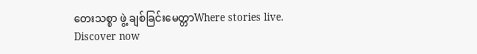တေးသစ္စာ ဖွဲ့ ချစ်ခြင်းမေတ္တာWhere stories live. Discover now